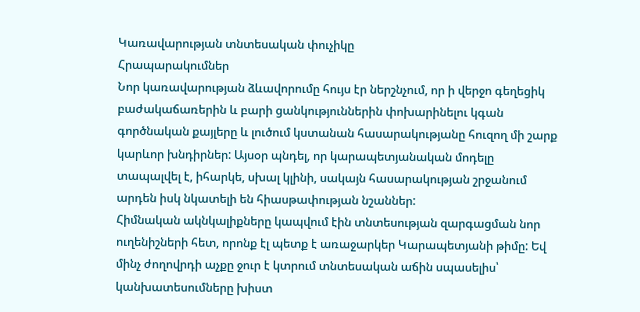Կառավարության տնտեսական փուչիկը
Հրապարակումներ
Նոր կառավարության ձևավորումը հույս էր ներշնչում, որ ի վերջո գեղեցիկ բաժակաճառերին և բարի ցանկություններին փոխարինելու կգան գործնական քայլերը և լուծում կստանան հասարակությանը հուզող մի շարք կարևոր խնդիրներ: Այսօր պնդել, որ կարապետյանական մոդելը տապալվել է, իհարկե, սխալ կլինի, սակայն հասարակության շրջանում արդեն իսկ նկատելի են հիասթափության նշաններ:
Հիմնական ակնկալիքները կապվում էին տնտեսության զարգացման նոր ուղենիշների հետ, որոնք էլ պետք է առաջարկեր Կարապետյանի թիմը: Եվ մինչ ժողովրդի աչքը ջուր է կտրում տնտեսական աճին սպասելիս՝ կանխատեսումները խիստ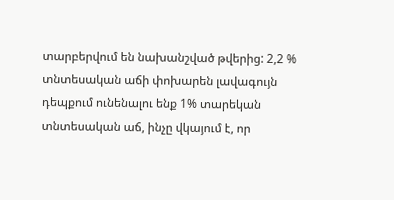տարբերվում են նախանշված թվերից: 2,2 % տնտեսական աճի փոխարեն լավագույն դեպքում ունենալու ենք 1% տարեկան տնտեսական աճ, ինչը վկայում է, որ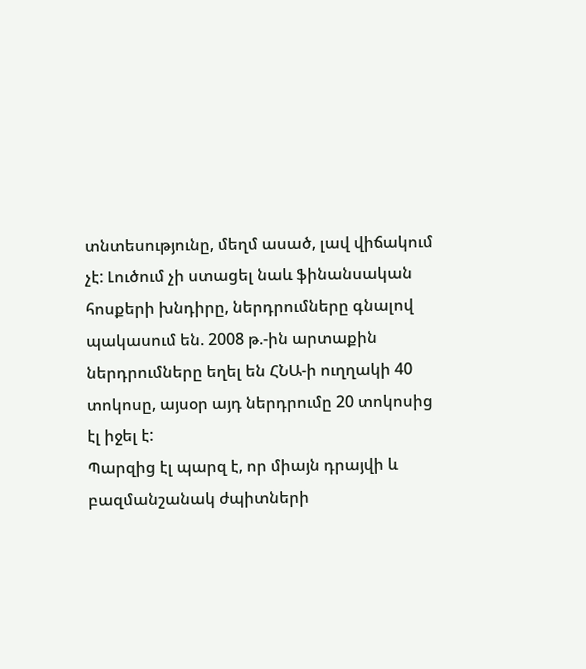տնտեսությունը, մեղմ ասած, լավ վիճակում չէ: Լուծում չի ստացել նաև ֆինանսական հոսքերի խնդիրը, ներդրումները գնալով պակասում են. 2008 թ.-ին արտաքին ներդրումները եղել են ՀՆԱ-ի ուղղակի 40 տոկոսը, այսօր այդ ներդրումը 20 տոկոսից էլ իջել է:
Պարզից էլ պարզ է, որ միայն դրայվի և բազմանշանակ ժպիտների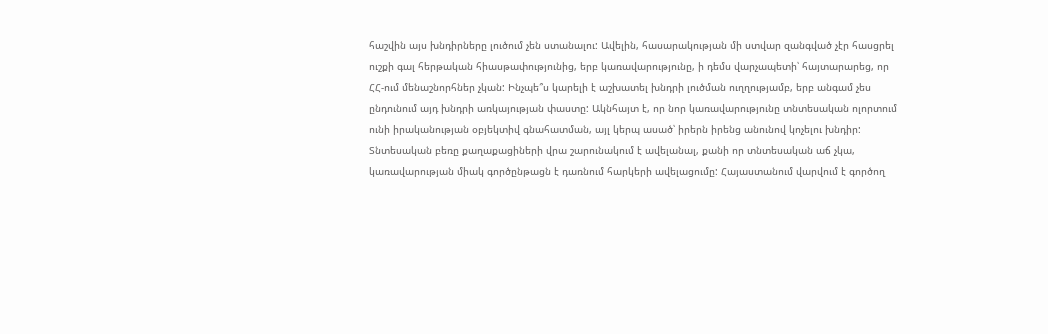հաշվին այս խնդիրները լուծում չեն ստանալու: Ավելին, հասարակության մի ստվար զանգված չէր հասցրել ուշքի գալ հերթական հիասթափությունից, երբ կառավարությունը, ի դեմս վարչապետի՝ հայտարարեց, որ ՀՀ-ում մենաշնորհներ չկան: Ինչպե՞ս կարելի է աշխատել խնդրի լուծման ուղղությամբ, երբ անգամ չես ընդունում այդ խնդրի առկայության փաստը: Ակնհայտ է, որ նոր կառավարությունը տնտեսական ոլորտում ունի իրականության օբյեկտիվ գնահատման, այլ կերպ ասած՝ իրերն իրենց անունով կոչելու խնդիր:
Տնտեսական բեռը քաղաքացիների վրա շարունակում է ավելանալ, քանի որ տնտեսական աճ չկա, կառավարության միակ գործընթացն է դառնում հարկերի ավելացումը: Հայաստանում վարվում է գործող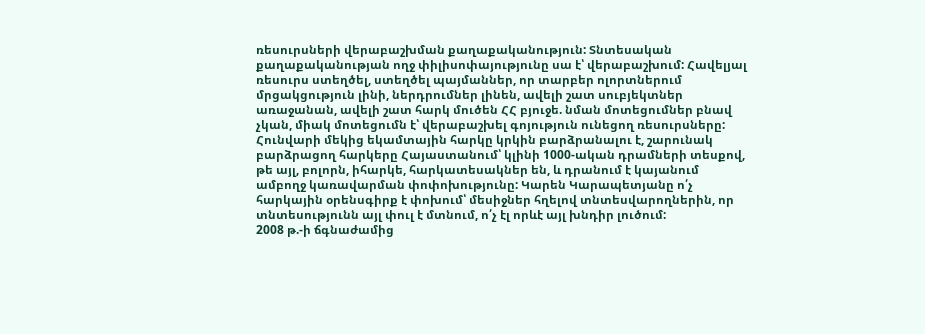ռեսուրսների վերաբաշխման քաղաքականություն: Տնտեսական քաղաքականության ողջ փիլիսոփայությունը սա է՝ վերաբաշխում: Հավելյալ ռեսուրս ստեղծել, ստեղծել պայմաններ, որ տարբեր ոլորտներում մրցակցություն լինի, ներդրումներ լինեն, ավելի շատ սուբյեկտներ առաջանան, ավելի շատ հարկ մուծեն ՀՀ բյուջե. նման մոտեցումներ բնավ չկան, միակ մոտեցումն է՝ վերաբաշխել գոյություն ունեցող ռեսուրսները:
Հունվարի մեկից եկամտային հարկը կրկին բարձրանալու է, շարունակ բարձրացող հարկերը Հայաստանում՝ կլինի 1000-ական դրամների տեսքով, թե այլ, բոլորն, իհարկե, հարկատեսակներ են, և դրանում է կայանում ամբողջ կառավարման փոփոխությունը: Կարեն Կարապետյանը ո՛չ հարկային օրենսգիրք է փոխում՝ մեսիջներ հղելով տնտեսվարողներին, որ տնտեսությունն այլ փուլ է մտնում, ո՛չ էլ որևէ այլ խնդիր լուծում:
2008 թ.-ի ճգնաժամից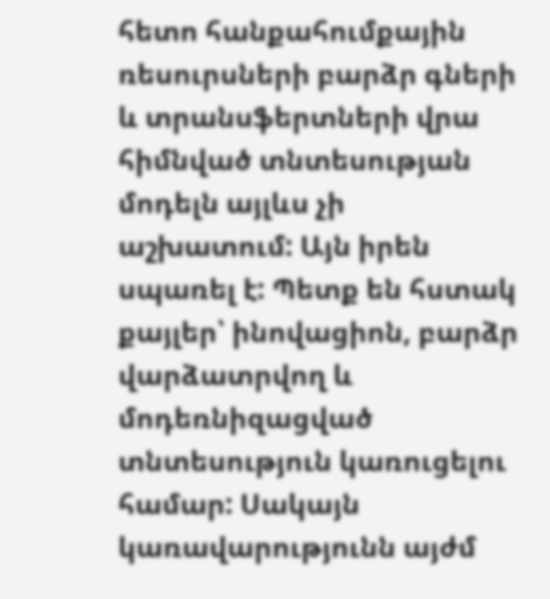հետո հանքահումքային ռեսուրսների բարձր գների և տրանսֆերտների վրա հիմնված տնտեսության մոդելն այլևս չի աշխատում: Այն իրեն սպառել է: Պետք են հստակ քայլեր՝ ինովացիոն, բարձր վարձատրվող և մոդեռնիզացված տնտեսություն կառուցելու համար: Սակայն կառավարությունն այժմ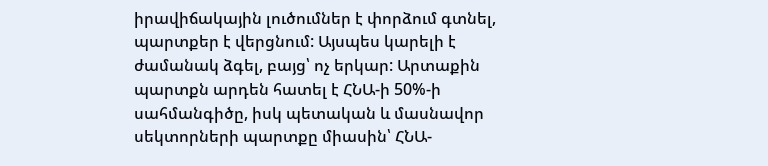իրավիճակային լուծումներ է փորձում գտնել, պարտքեր է վերցնում: Այսպես կարելի է ժամանակ ձգել, բայց՝ ոչ երկար: Արտաքին պարտքն արդեն հատել է ՀՆԱ-ի 50%-ի սահմանգիծը, իսկ պետական և մասնավոր սեկտորների պարտքը միասին՝ ՀՆԱ-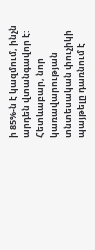ի 85%-ն է կազմում, ինչն արդեն վտանգավոր է: Հետևաբար, նոր կառավարության տնտեսական փուչիկի պայթելը դառնում է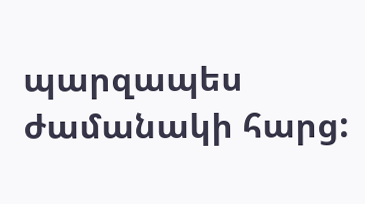պարզապես ժամանակի հարց: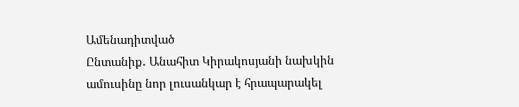Ամենադիտված
Ընտանիք․ Անահիտ Կիրակոսյանի նախկին ամուսինը նոր լուսանկար է հրապարակել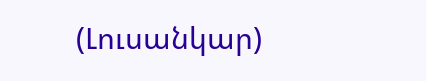(Լուսանկար)